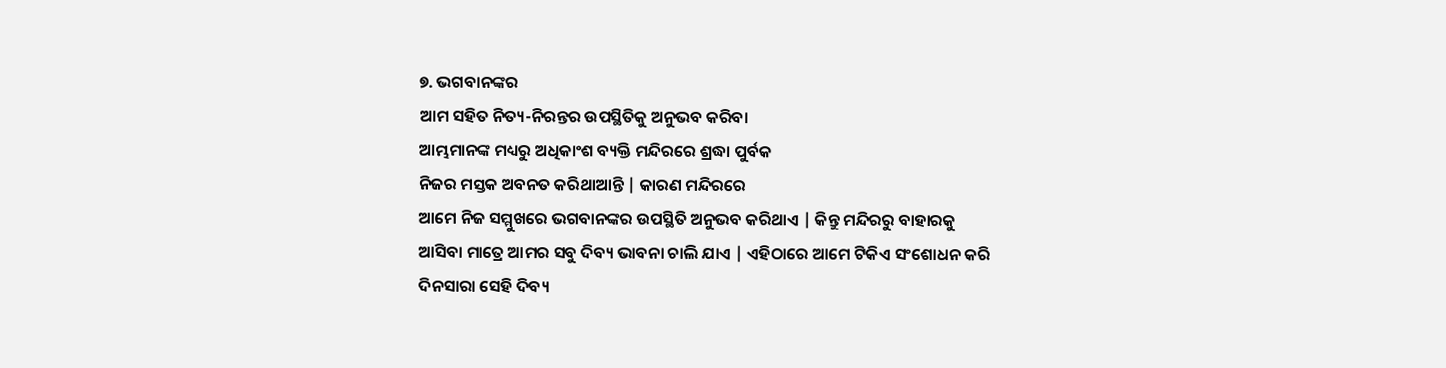୭. ଭଗବାନଙ୍କର
ଆମ ସହିତ ନିତ୍ୟ-ନିରନ୍ତର ଉପସ୍ଥିତିକୁ ଅନୁଭବ କରିବା
ଆମ୍ଭମାନଙ୍କ ମଧ୍ୟରୁ ଅଧିକାଂଶ ବ୍ୟକ୍ତି ମନ୍ଦିରରେ ଶ୍ରଦ୍ଧା ପୁର୍ବକ
ନିଜର ମସ୍ତକ ଅବନତ କରିଥାଆନ୍ତି | କାରଣ ମନ୍ଦିରରେ
ଆମେ ନିଜ ସମ୍ମୁଖରେ ଭଗବାନଙ୍କର ଉପସ୍ଥିତି ଅନୁଭବ କରିଥାଏ | କିନ୍ତୁ ମନ୍ଦିରରୁ ବାହାରକୁ
ଆସିବା ମାତ୍ରେ ଆମର ସବୁ ଦିବ୍ୟ ଭାବନା ଚାଲି ଯାଏ | ଏହିଠାରେ ଆମେ ଟିକିଏ ସଂଶୋଧନ କରି
ଦିନସାରା ସେହି ଦିବ୍ୟ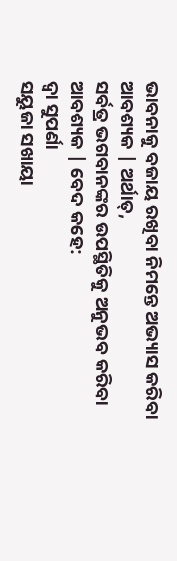ଭାବନାକୁ ବଜାୟ ରଖିବା ନିମନ୍ତେ ଅଭ୍ୟାସ କରିବା ଆବଶ୍ୟକ | ଅର୍ଥାତ୍,
ସର୍ବତ୍ର ଭଗବାନଙ୍କର ଉପସ୍ଥିତିକୁ ଅନୁଭବ କରିବା ଆବଶ୍ୟକ | ବେଦ କହେ:
ଦ୍ବା ସୁପର୍ଣା
ସୟୁଜା ସଖାୟା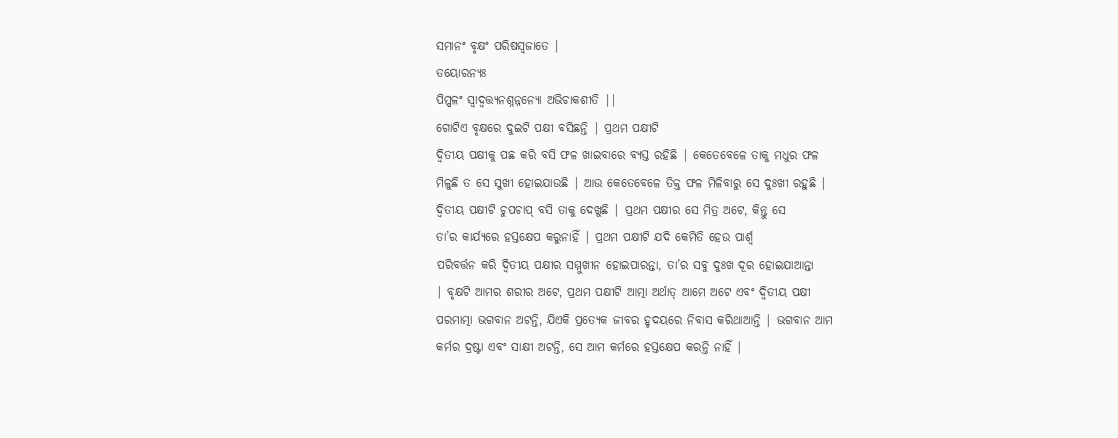ସମାନଂ ବୃକ୍ଷଂ ପରିଷସ୍ବଜାତେ |
ତୟୋରନ୍ୟଃ
ପିପ୍ପଳଂ ସ୍ବାଦ୍ବତ୍ତ୍ୟନଶ୍ନନ୍ନନ୍ୟୋ ଅଭିଚାକଶୀତି ||
ଗୋଟିଏ ବୃକ୍ଷରେ ଦୁଇଟି ପକ୍ଷୀ ବସିଛନ୍ତି | ପ୍ରଥମ ପକ୍ଷୀଟି
ଦ୍ବିତୀୟ ପକ୍ଷୀକୁ ପଛ କରି ବସି ଫଳ ଖାଇବାରେ ବ୍ୟସ୍ତ ରହିଛି | କେତେବେଳେ ତାକୁ ମଧୁର ଫଳ
ମିଳୁଛି ତ ସେ ସୁଖୀ ହୋଇଯାଉଛି | ଆଉ କେତେବେଳେ ତିକ୍ତ ଫଳ ମିଳିବାରୁ ସେ ଦୁଃଖୀ ରହୁଛି |
ଦ୍ବିତୀୟ ପକ୍ଷୀଟି ଚୁପଚାପ୍ ବସି ତାକୁ ଦେଖୁଛି | ପ୍ରଥମ ପକ୍ଷୀର ସେ ମିତ୍ର ଅଟେ, କିନ୍ତୁ ସେ
ତା’ର କାର୍ଯ୍ୟରେ ହସ୍ତକ୍ଷେପ କରୁନାହିଁ | ପ୍ରଥମ ପକ୍ଷୀଟି ଯଦି କେମିତି ହେଉ ପାର୍ଶ୍ବ
ପରିବର୍ତ୍ତନ କରି ଦ୍ବିତୀୟ ପକ୍ଷୀର ସମ୍ମୁଖୀନ ହୋଇପାରନ୍ତା, ତା’ର ସବୁ ଦୁଃଖ ଦୂର ହୋଇଯାଆନ୍ତା
| ବୃକ୍ଷଟି ଆମର ଶରୀର ଅଟେ, ପ୍ରଥମ ପକ୍ଷୀଟି ଆତ୍ମା ଅର୍ଥାତ୍ ଆମେ ଅଟେ ଏବଂ ଦ୍ବିତୀୟ ପକ୍ଷୀ
ପରମାତ୍ମା ଭଗବାନ ଅଟନ୍ତି, ଯିଏକି ପ୍ରତ୍ୟେକ ଜୀବର ହୃଦୟରେ ନିବାସ କରିଥାଆନ୍ତି | ଭଗବାନ ଆମ
କର୍ମର ଦ୍ରଷ୍ଟା ଏବଂ ସାକ୍ଷୀ ଅଟନ୍ତି, ସେ ଆମ କର୍ମରେ ହସ୍ତକ୍ଷେପ କରନ୍ତି ନାହିଁ |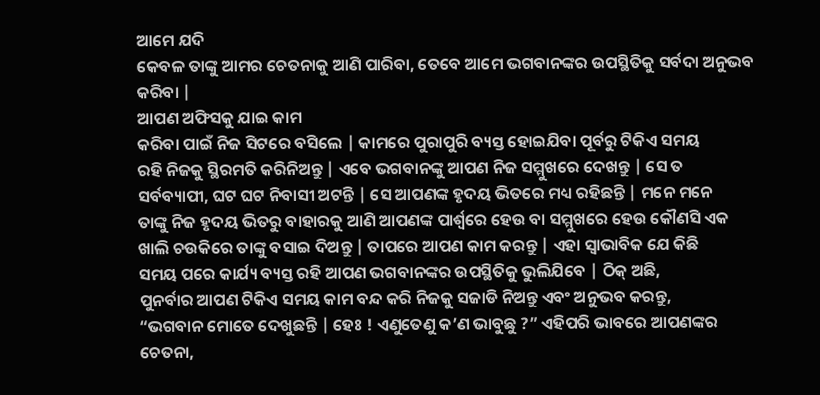ଆମେ ଯଦି
କେବଳ ତାଙ୍କୁ ଆମର ଚେତନାକୁ ଆଣି ପାରିବା, ତେବେ ଆମେ ଭଗବାନଙ୍କର ଉପସ୍ଥିତିକୁ ସର୍ବଦା ଅନୁଭବ
କରିବା |
ଆପଣ ଅଫିସକୁ ଯାଇ କାମ
କରିବା ପାଇଁ ନିଜ ସିଟରେ ବସିଲେ | କାମରେ ପୁରାପୁରି ବ୍ୟସ୍ତ ହୋଇଯିବା ପୂର୍ବରୁ ଟିକିଏ ସମୟ
ରହି ନିଜକୁ ସ୍ଥିରମତି କରିନିଅନ୍ତୁ | ଏବେ ଭଗବାନଙ୍କୁ ଆପଣ ନିଜ ସମ୍ମୁଖରେ ଦେଖନ୍ତୁ | ସେ ତ
ସର୍ବବ୍ୟାପୀ, ଘଟ ଘଟ ନିବାସୀ ଅଟନ୍ତି | ସେ ଆପଣଙ୍କ ହୃଦୟ ଭିତରେ ମଧ୍ୟ ରହିଛନ୍ତି | ମନେ ମନେ
ତାଙ୍କୁ ନିଜ ହୃଦୟ ଭିତରୁ ବାହାରକୁ ଆଣି ଆପଣଙ୍କ ପାର୍ଶ୍ବରେ ହେଉ ବା ସମ୍ମୁଖରେ ହେଉ କୌଣସି ଏକ
ଖାଲି ଚଉକିରେ ତାଙ୍କୁ ବସାଇ ଦିଅନ୍ତୁ | ତାପରେ ଆପଣ କାମ କରନ୍ତୁ | ଏହା ସ୍ବାଭାବିକ ଯେ କିଛି
ସମୟ ପରେ କାର୍ଯ୍ୟ ବ୍ୟସ୍ତ ରହି ଆପଣ ଭଗବାନଙ୍କର ଉପସ୍ଥିତିକୁ ଭୁଲିଯିବେ | ଠିକ୍ ଅଛି,
ପୁନର୍ବାର ଆପଣ ଟିକିଏ ସମୟ କାମ ବନ୍ଦ କରି ନିଜକୁ ସଜାଡି ନିଅନ୍ତୁ ଏବଂ ଅନୁଭବ କରନ୍ତୁ,
“ଭଗବାନ ମୋତେ ଦେଖୁଛନ୍ତି | ହେଃ ! ଏଣୁତେଣୁ କ’ଣ ଭାବୁଛୁ ?” ଏହିପରି ଭାବରେ ଆପଣଙ୍କର ଚେତନା,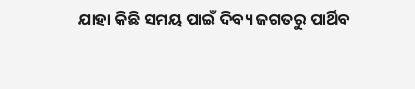ଯାହା କିଛି ସମୟ ପାଇଁ ଦିବ୍ୟ ଜଗତରୁ ପାର୍ଥିବ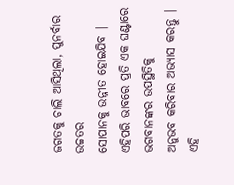ଜଗତକୁ ଚାଲି ଆସିଥିଲା, ପୁନର୍ବାର ଉଚ୍ଚତର
ସୋପାନକୁ ଉନ୍ନୀତ ହୋଇଯିବ | ଏହିପରି ଭାବରେ ପ୍ରତି ଏକ ଘଣ୍ଟାରେ ଭଗବାନଙ୍କର ଉପସ୍ଥିତିକୁ
ଅନୁଭବ କରିବାର ଅଭ୍ୟାସ କରନ୍ତୁ | ଏହି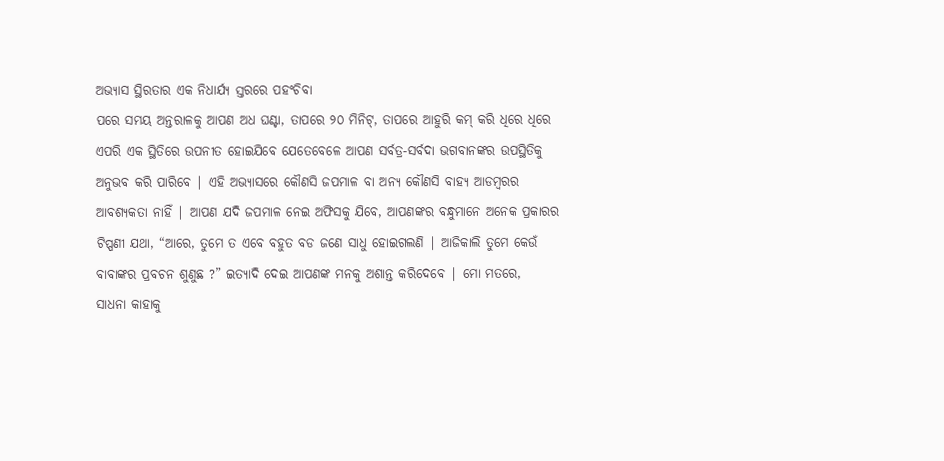ଅଭ୍ୟାସ ସ୍ଥିରତାର ଏକ ନିଧାର୍ଯ୍ୟ ସ୍ତରରେ ପହଂଚିବା
ପରେ ସମୟ ଅନ୍ତରାଳକୁ ଆପଣ ଅଧ ଘଣ୍ଟା, ତାପରେ ୨୦ ମିନିଟ୍, ତାପରେ ଆହୁରି କମ୍ କରି ଧିରେ ଧିରେ
ଏପରି ଏକ ସ୍ଥିତିରେ ଉପନୀତ ହୋଇଯିବେ ଯେତେବେଳେ ଆପଣ ସର୍ବତ୍ର-ସର୍ବଦା ଭଗବାନଙ୍କର ଉପସ୍ଥିତିକୁ
ଅନୁଭବ କରି ପାରିବେ | ଏହି ଅଭ୍ୟାସରେ କୌଣସି ଜପମାଳ ବା ଅନ୍ୟ କୌଣସି ବାହ୍ୟ ଆଡମ୍ବରର
ଆବଶ୍ୟକତା ନାହିଁ | ଆପଣ ଯଦି ଜପମାଳ ନେଇ ଅଫିସକୁ ଯିବେ, ଆପଣଙ୍କର ବନ୍ଧୁମାନେ ଅନେକ ପ୍ରକାରର
ଟିପ୍ପଣୀ ଯଥା, “ଆରେ, ତୁମେ ତ ଏବେ ବହୁତ ବଡ ଜଣେ ସାଧୁ ହୋଇଗଲଣି | ଆଜିକାଲି ତୁମେ କେଉଁ
ବାବାଙ୍କର ପ୍ରବଚନ ଶୁଣୁଛ ?” ଇତ୍ୟାଦି ଦେଇ ଆପଣଙ୍କ ମନକୁ ଅଶାନ୍ତ କରିଦେବେ | ମୋ ମତରେ,
ସାଧନା କାହାକୁ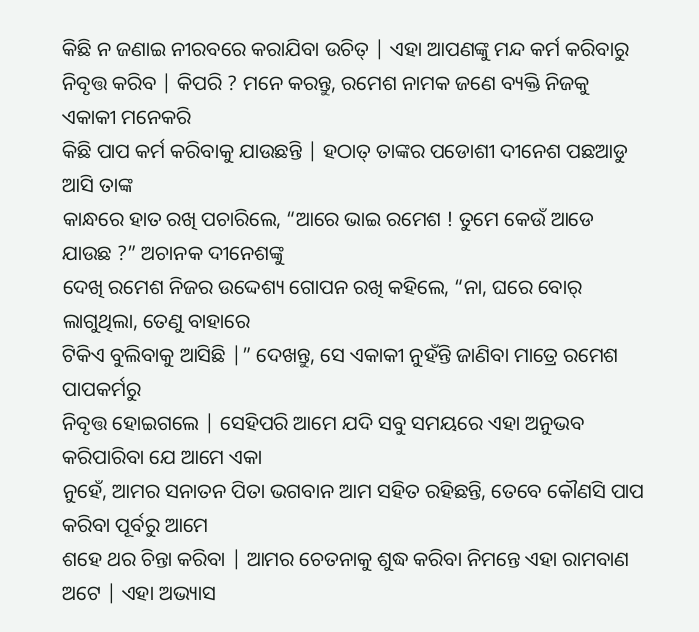କିଛି ନ ଜଣାଇ ନୀରବରେ କରାଯିବା ଉଚିତ୍ | ଏହା ଆପଣଙ୍କୁ ମନ୍ଦ କର୍ମ କରିବାରୁ
ନିବୃତ୍ତ କରିବ | କିପରି ? ମନେ କରନ୍ତୁ, ରମେଶ ନାମକ ଜଣେ ବ୍ୟକ୍ତି ନିଜକୁ ଏକାକୀ ମନେକରି
କିଛି ପାପ କର୍ମ କରିବାକୁ ଯାଉଛନ୍ତି | ହଠାତ୍ ତାଙ୍କର ପଡୋଶୀ ଦୀନେଶ ପଛଆଡୁ ଆସି ତାଙ୍କ
କାନ୍ଧରେ ହାତ ରଖି ପଚାରିଲେ, “ଆରେ ଭାଇ ରମେଶ ! ତୁମେ କେଉଁ ଆଡେ ଯାଉଛ ?” ଅଚାନକ ଦୀନେଶଙ୍କୁ
ଦେଖି ରମେଶ ନିଜର ଉଦ୍ଦେଶ୍ୟ ଗୋପନ ରଖି କହିଲେ, “ନା, ଘରେ ବୋର୍ ଲାଗୁଥିଲା, ତେଣୁ ବାହାରେ
ଟିକିଏ ବୁଲିବାକୁ ଆସିଛି |” ଦେଖନ୍ତୁ, ସେ ଏକାକୀ ନୁହଁନ୍ତି ଜାଣିବା ମାତ୍ରେ ରମେଶ ପାପକର୍ମରୁ
ନିବୃତ୍ତ ହୋଇଗଲେ | ସେହିପରି ଆମେ ଯଦି ସବୁ ସମୟରେ ଏହା ଅନୁଭବ କରିପାରିବା ଯେ ଆମେ ଏକା
ନୁହେଁ, ଆମର ସନାତନ ପିତା ଭଗବାନ ଆମ ସହିତ ରହିଛନ୍ତି, ତେବେ କୌଣସି ପାପ କରିବା ପୂର୍ବରୁ ଆମେ
ଶହେ ଥର ଚିନ୍ତା କରିବା | ଆମର ଚେତନାକୁ ଶୁଦ୍ଧ କରିବା ନିମନ୍ତେ ଏହା ରାମବାଣ ଅଟେ | ଏହା ଅଭ୍ୟାସ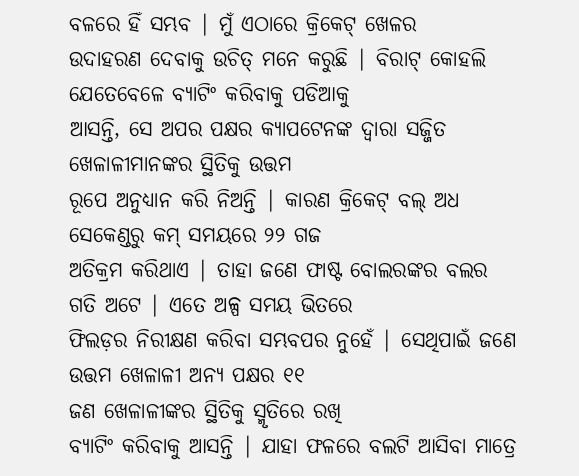ବଳରେ ହିଁ ସମ୍ଭବ | ମୁଁ ଏଠାରେ କ୍ରିକେଟ୍ ଖେଳର
ଉଦାହରଣ ଦେବାକୁ ଉଚିତ୍ ମନେ କରୁଛି | ବିରାଟ୍ କୋହଲି ଯେତେବେଳେ ବ୍ୟାଟିଂ କରିବାକୁ ପଡିଆକୁ
ଆସନ୍ତି, ସେ ଅପର ପକ୍ଷର କ୍ୟାପଟେନଙ୍କ ଦ୍ବାରା ସଜ୍ଜିତ ଖେଳାଳୀମାନଙ୍କର ସ୍ଥିତିକୁ ଉତ୍ତମ
ରୂପେ ଅନୁଧ୍ୟାନ କରି ନିଅନ୍ତି | କାରଣ କ୍ରିକେଟ୍ ବଲ୍ ଅଧ ସେକେଣ୍ଡରୁ କମ୍ ସମୟରେ ୨୨ ଗଜ
ଅତିକ୍ରମ କରିଥାଏ | ତାହା ଜଣେ ଫାଷ୍ଟ ବୋଲରଙ୍କର ବଲର ଗତି ଅଟେ | ଏତେ ଅଳ୍ପ ସମୟ ଭିତରେ
ଫିଲଡ଼ର ନିରୀକ୍ଷଣ କରିବା ସମ୍ଭବପର ନୁହେଁ | ସେଥିପାଇଁ ଜଣେ ଉତ୍ତମ ଖେଳାଳୀ ଅନ୍ୟ ପକ୍ଷର ୧୧
ଜଣ ଖେଳାଳୀଙ୍କର ସ୍ଥିତିକୁ ସ୍ମୃତିରେ ରଖି
ବ୍ୟାଟିଂ କରିବାକୁ ଆସନ୍ତି | ଯାହା ଫଳରେ ବଲଟି ଆସିବା ମାତ୍ରେ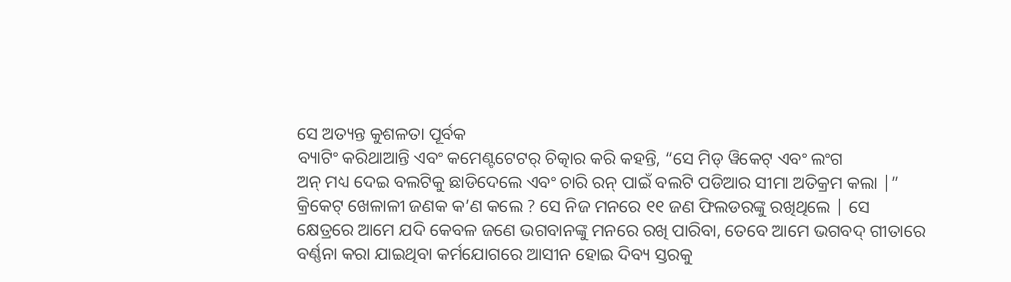ସେ ଅତ୍ୟନ୍ତ କୁଶଳତା ପୂର୍ବକ
ବ୍ୟାଟିଂ କରିଥାଆନ୍ତି ଏବଂ କମେଣ୍ଟଟେଟର୍ ଚିତ୍କାର କରି କହନ୍ତି, “ସେ ମିଡ୍ ୱିକେଟ୍ ଏବଂ ଲଂଗ
ଅନ୍ ମଧ୍ୟ ଦେଇ ବଲଟିକୁ ଛାଡିଦେଲେ ଏବଂ ଚାରି ରନ୍ ପାଇଁ ବଲଟି ପଡିଆର ସୀମା ଅତିକ୍ରମ କଲା |”
କ୍ରିକେଟ୍ ଖେଳାଳୀ ଜଣକ କ’ଣ କଲେ ? ସେ ନିଜ ମନରେ ୧୧ ଜଣ ଫିଲଡରଙ୍କୁ ରଖିଥିଲେ | ସେ
କ୍ଷେତ୍ରରେ ଆମେ ଯଦି କେବଳ ଜଣେ ଭଗବାନଙ୍କୁ ମନରେ ରଖି ପାରିବା, ତେବେ ଆମେ ଭଗବଦ୍ ଗୀତାରେ
ବର୍ଣ୍ଣନା କରା ଯାଇଥିବା କର୍ମଯୋଗରେ ଆସୀନ ହୋଇ ଦିବ୍ୟ ସ୍ତରକୁ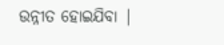ଉନ୍ନୀତ ହୋଇଯିବା |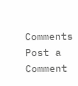Comments
Post a Comment